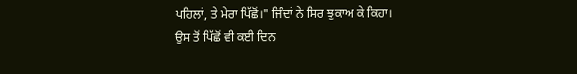ਪਹਿਲਾਂ, ਤੇ ਮੇਰਾ ਪਿੱਛੋਂ।" ਜਿੰਦਾਂ ਨੇ ਸਿਰ ਝੁਕਾਅ ਕੇ ਕਿਹਾ।
ਉਸ ਤੋਂ ਪਿੱਛੋਂ ਵੀ ਕਈ ਦਿਨ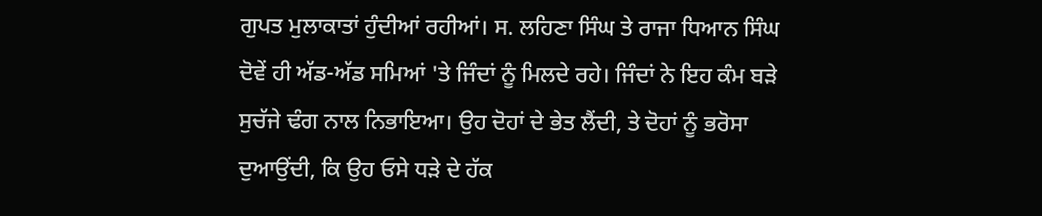ਗੁਪਤ ਮੁਲਾਕਾਤਾਂ ਹੁੰਦੀਆਂ ਰਹੀਆਂ। ਸ. ਲਹਿਣਾ ਸਿੰਘ ਤੇ ਰਾਜਾ ਧਿਆਨ ਸਿੰਘ ਦੋਵੇਂ ਹੀ ਅੱਡ-ਅੱਡ ਸਮਿਆਂ 'ਤੇ ਜਿੰਦਾਂ ਨੂੰ ਮਿਲਦੇ ਰਹੇ। ਜਿੰਦਾਂ ਨੇ ਇਹ ਕੰਮ ਬੜੇ ਸੁਚੱਜੇ ਢੰਗ ਨਾਲ ਨਿਭਾਇਆ। ਉਹ ਦੋਹਾਂ ਦੇ ਭੇਤ ਲੈਂਦੀ, ਤੇ ਦੋਹਾਂ ਨੂੰ ਭਰੋਸਾ ਦੁਆਉਂਦੀ, ਕਿ ਉਹ ਓਸੇ ਧੜੇ ਦੇ ਹੱਕ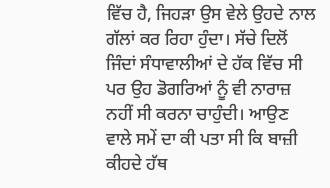ਵਿੱਚ ਹੈ, ਜਿਹੜਾ ਉਸ ਵੇਲੇ ਉਹਦੇ ਨਾਲ ਗੱਲਾਂ ਕਰ ਰਿਹਾ ਹੁੰਦਾ। ਸੱਚੇ ਦਿਲੋਂ ਜਿੰਦਾਂ ਸੰਧਾਵਾਲੀਆਂ ਦੇ ਹੱਕ ਵਿੱਚ ਸੀ ਪਰ ਉਹ ਡੋਗਰਿਆਂ ਨੂੰ ਵੀ ਨਾਰਾਜ਼ ਨਹੀਂ ਸੀ ਕਰਨਾ ਚਾਹੁੰਦੀ। ਆਉਣ ਵਾਲੇ ਸਮੇਂ ਦਾ ਕੀ ਪਤਾ ਸੀ ਕਿ ਬਾਜ਼ੀ ਕੀਹਦੇ ਹੱਥ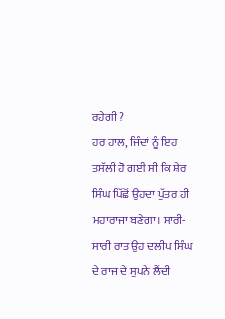ਰਹੇਗੀ ?
ਹਰ ਹਾਲ, ਜਿੰਦਾਂ ਨੂੰ ਇਹ ਤਸੱਲੀ ਹੋ ਗਈ ਸੀ ਕਿ ਸ਼ੇਰ ਸਿੰਘ ਪਿੱਛੋਂ ਉਹਦਾ ਪੁੱਤਰ ਹੀ ਮਹਾਰਾਜਾ ਬਣੇਗਾ। ਸਾਰੀ-ਸਾਰੀ ਰਾਤ ਉਹ ਦਲੀਪ ਸਿੰਘ ਦੇ ਰਾਜ ਦੇ ਸੁਪਨੇ ਲੈਂਦੀ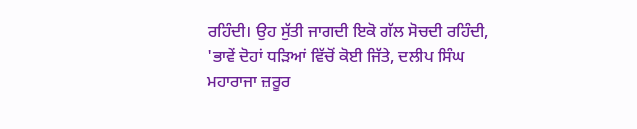ਰਹਿੰਦੀ। ਉਹ ਸੁੱਤੀ ਜਾਗਦੀ ਇਕੋ ਗੱਲ ਸੋਚਦੀ ਰਹਿੰਦੀ, 'ਭਾਵੇਂ ਦੋਹਾਂ ਧੜਿਆਂ ਵਿੱਚੋਂ ਕੋਈ ਜਿੱਤੇ, ਦਲੀਪ ਸਿੰਘ ਮਹਾਰਾਜਾ ਜ਼ਰੂਰ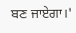ਬਣ ਜਾਏਗਾ।'